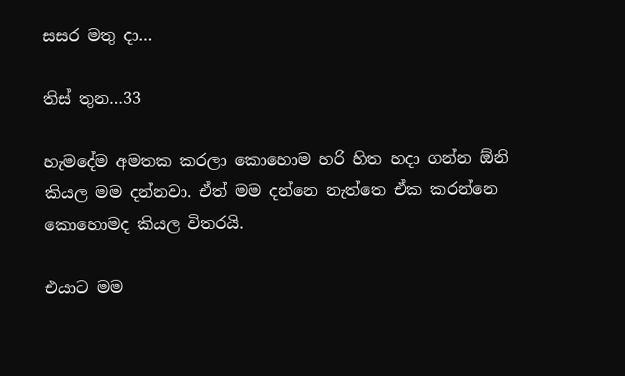සසර මතු දා…

තිස් තුන…33

හැමදේම අමතක කරලා කොහොම හරි හිත හදා ගන්න ඕනි කියල මම දන්නවා. ඒත් මම දන්නෙ නැත්තෙ ඒක කරන්නෙ කොහොමද කියල විතරයි.

එයාට මම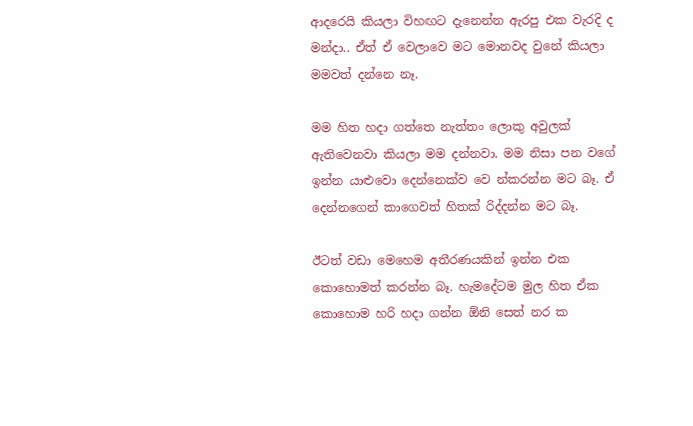ආදරෙයි කියලා විහඟට දැනෙන්න ඇරපු එක වැරදි ද මන්දා.. ඒත් ඒ වෙලාවෙ මට මොනවද වුනේ කියලා මමවත් දන්නෙ නෑ.

මම හිත හදා ගත්තෙ නැත්තං ලොකු අවුලක් ඇතිවෙනවා කියලා මම දන්නවා. මම නිසා පන වගේ ඉන්න යාළුවො දෙන්නෙක්ව වෙ න්කරන්න මට බෑ. ඒ දෙන්නගෙන් කාගෙවත් හිතක් රිද්දන්න මට බෑ.

ඊටත් වඩා මෙහෙම අතීරණයකින් ඉන්න එක කොහොමත් කරන්න බෑ. හැමදේටම මුල හිත ඒක කොහොම හරි හදා ගන්න ඕනි සෙත් නර ක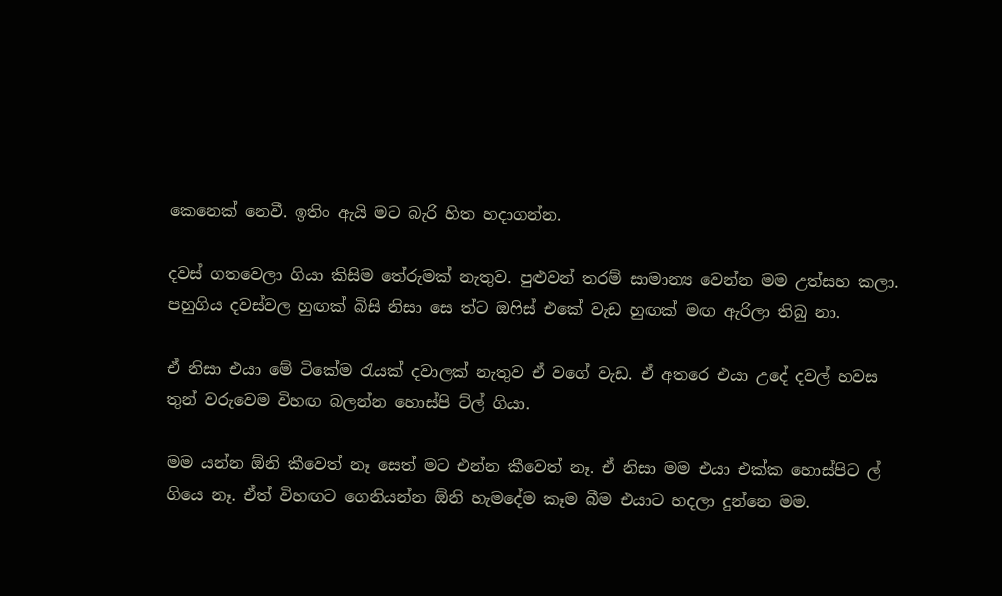කෙනෙක් නෙවී. ඉතිං ඇයි මට බැරි හිත හදාගන්න.

දවස් ගතවෙලා ගියා කිසිම තේරුමක් නැතුව. පුළුවන් තරම් සාමාන්‍ය වෙන්න මම උත්සහ කලා. පහුගිය දවස්වල හුඟක් බිසි නිසා සෙ ත්ට ඔෆිස් එකේ වැඩ හුඟක් මඟ ඇරිලා තිබු නා.

ඒ නිසා එයා මේ ටිකේම රැයක් දවාලක් නැතුව ඒ වගේ වැඩ. ඒ අතරෙ එයා උදේ දවල් හවස තුන් වරුවෙම විහඟ බලන්න හොස්පි ට්ල් ගියා.

මම යන්න ඕනි කීවෙත් නෑ සෙත් මට එන්න කීවෙත් නෑ. ඒ නිසා මම එයා එක්ක හොස්පිට ල් ගියෙ නෑ. ඒත් විහඟට ගෙනියන්න ඕනි හැමදේම කෑම බීම එයාට හදලා දුන්නෙ මම.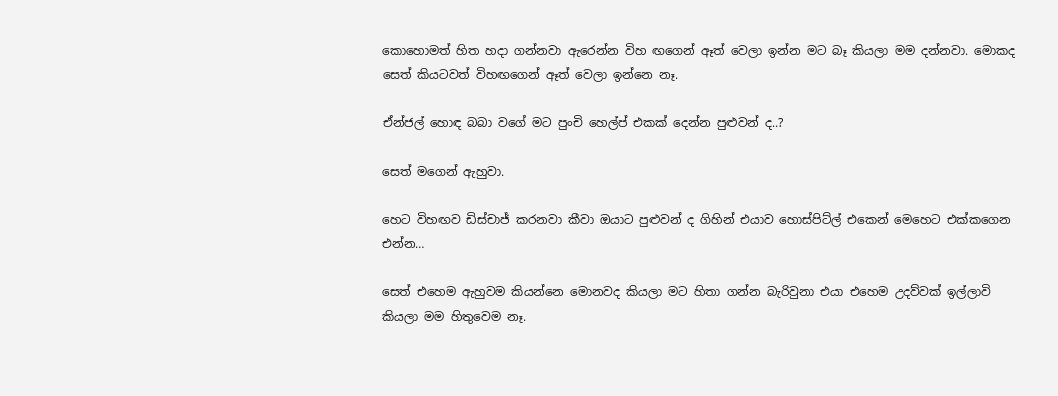කොහොමත් හිත හදා ගන්නවා ඇරෙන්න විහ ඟගෙන් ඈත් වෙලා ඉන්න මට බෑ කියලා මම දන්නවා. මොකද සෙත් කියටවත් විහඟගෙන් ඈත් වෙලා ඉන්නෙ නෑ.

ඒන්ජල් හොඳ බබා වගේ මට පුංචි හෙල්ප් එකක් දෙන්න පුළුවන් ද..?

සෙත් මගෙන් ඇහුවා.

හෙට විහඟව ඩිස්චාජ් කරනවා කීවා ඔයාට පුළුවන් ද ගිහින් එයාව හොස්පිට්ල් එකෙන් මෙහෙට එක්කගෙන එන්න…

සෙත් එහෙම ඇහුවම කියන්නෙ මොනවද කියලා මට හිතා ගන්න බැරිවුනා එයා එහෙම උදව්වක් ඉල්ලාවි කියලා මම හිතුවෙම නෑ.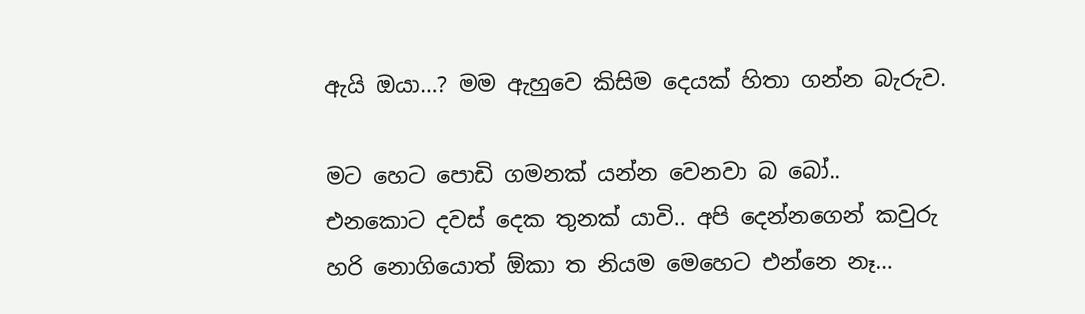ඇයි ඔයා…? මම ඇහුවෙ කිසිම දෙයක් හිතා ගන්න බැරුව.

මට හෙට පොඩි ගමනක් යන්න වෙනවා බ බෝ.. එනකොට දවස් දෙක තුනක් යාවි.. අපි දෙන්නගෙන් කවුරු හරි නොගියොත් ඕකා ත නියම මෙහෙට එන්නෙ නෑ…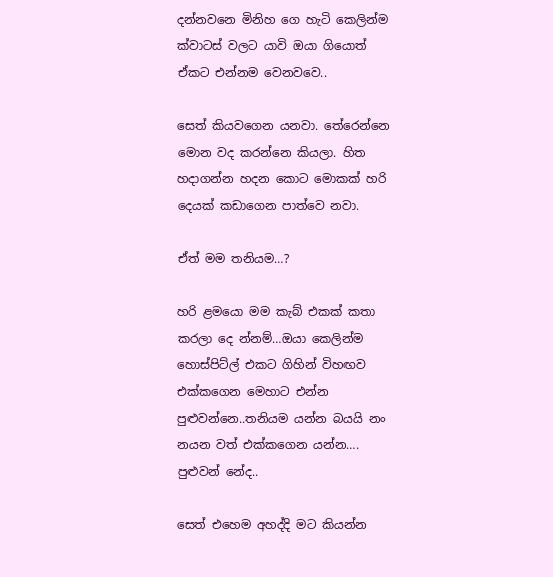දන්නවනෙ මිනිහ ගෙ හැටි කෙලින්ම ක්වාටස් වලට යාවි ඔයා ගියොත් ඒකට එන්නම වෙනවවෙ..

සෙත් කියවගෙන යනවා. තේරෙන්නෙ මොන වද කරන්නෙ කියලා. හිත හදාගන්න හදන කොට මොකක් හරි දෙයක් කඩාගෙන පාත්වෙ නවා.

ඒත් මම තනියම…?

හරි ළමයො මම කැබ් එකක් කතා කරලා දෙ න්නම්…ඔයා කෙලින්ම හොස්පිට්ල් එකට ගිහින් විහඟව එක්කගෙන මෙහාට එන්න පුළුවන්නෙ..තනියම යන්න බයයි නං නයන වත් එක්කගෙන යන්න…. පුළුවන් නේද..

සෙත් එහෙම අහද්දි මට කියන්න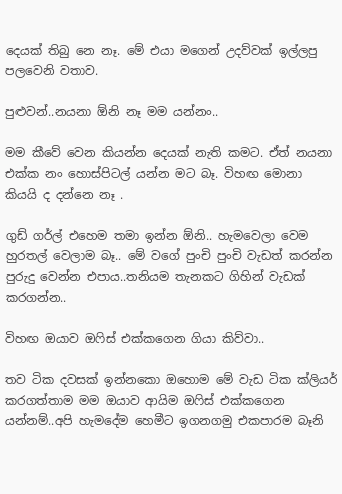දෙයක් තිබු නෙ නෑ. මේ එයා මගෙන් උදව්වක් ඉල්ලපු පලවෙනි වතාව.

පුළුවන්..නයනා ඕනි නෑ මම යන්නං..

මම කීවේ වෙන කියන්න දෙයක් නැති කමට. ඒත් නයනා එක්ක නං හොස්පිටල් යන්න මට බෑ. විහඟ මොනා කියයි ද දන්නෙ නෑ .

ගුඩ් ගර්ල් එහෙම තමා ඉන්න ඕනි.. හැමවෙලා වෙම හුරතල් වෙලාම බෑ.. මේ වගේ පුංචි පුංචි වැඩත් කරන්න පුරුදු වෙන්න එපාය..තනියම තැනකට ගිහින් වැඩක් කරගන්න..

විහඟ ඔයාව ඔෆිස් එක්කගෙන ගියා කිව්වා..

තව ටික දවසක් ඉන්නකො ඔහොම මේ වැඩ ටික ක්ලියර් කරගත්තාම මම ඔයාව ආයිම ඔෆිස් එක්කගෙන යන්නම්..අපි හැමදේම හෙමීට ඉගනගමු එකපාරම බෑනි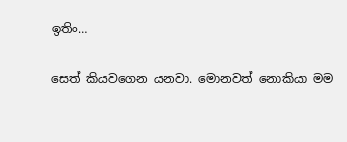ඉතිං…

සෙත් කියවගෙන යනවා. මොනවත් නොකියා මම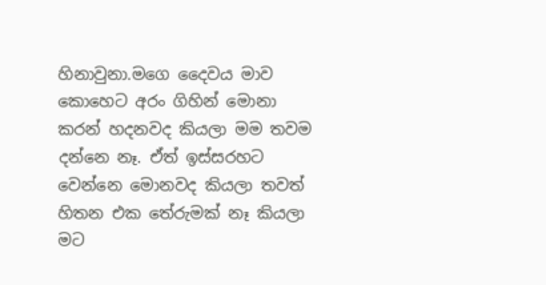හිනාවුනා.මගෙ දෛවය මාව කොහෙට අරං ගිහින් මොනා කරන් හදනවද කියලා මම තවම දන්නෙ නෑ. ඒත් ඉස්සරහට වෙන්නෙ මොනවද කියලා තවත් හිතන එක තේරුමක් නෑ කියලා මට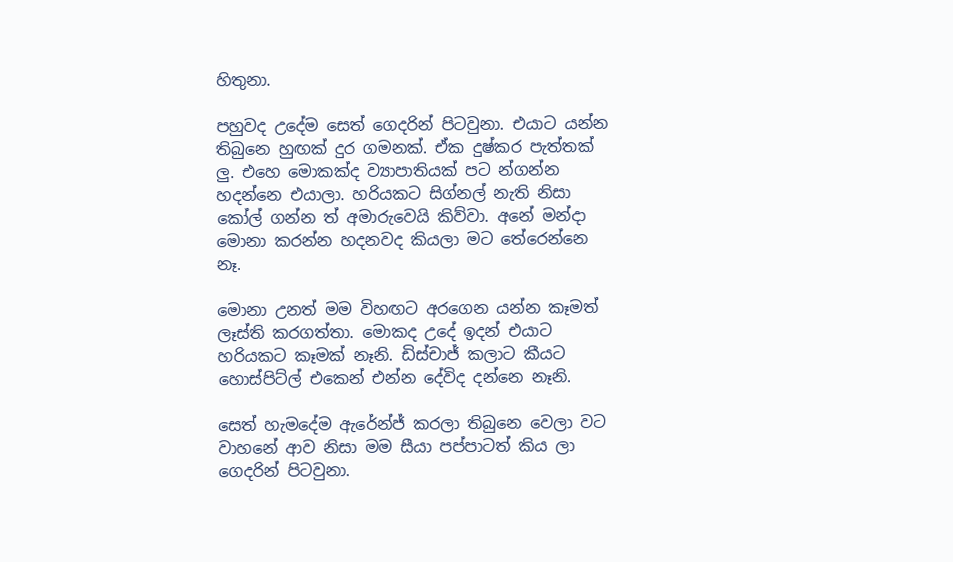හිතුනා.

පහුවද උදේම සෙත් ගෙදරින් පිටවුනා. එයාට යන්න තිබුනෙ හුඟක් දුර ගමනක්. ඒක දුෂ්කර පැත්තක් ලු. එහෙ මොකක්ද ව්‍යාපාතියක් පට න්ගන්න හදන්නෙ එයාලා. හරියකට සිග්නල් නැති නිසා කෝල් ගන්න ත් අමාරුවෙයි කිව්වා. අනේ මන්දා මොනා කරන්න හදනවද කියලා මට තේරෙන්නෙ නෑ.

මොනා උනත් මම විහඟට අරගෙන යන්න කෑමත් ලෑස්ති කරගත්තා. මොකද උදේ ඉදන් එයාට හරියකට කෑමක් නෑනි. ඩිස්චාජ් කලාට කීයට හොස්පිට්ල් එකෙන් එන්න දේවිද දන්නෙ නෑනි.

සෙත් හැමදේම ඇරේන්ජ් කරලා තිබුනෙ වෙලා වට වාහනේ ආව නිසා මම සීයා පප්පාටත් කිය ලා ගෙදරින් පිටවුනා.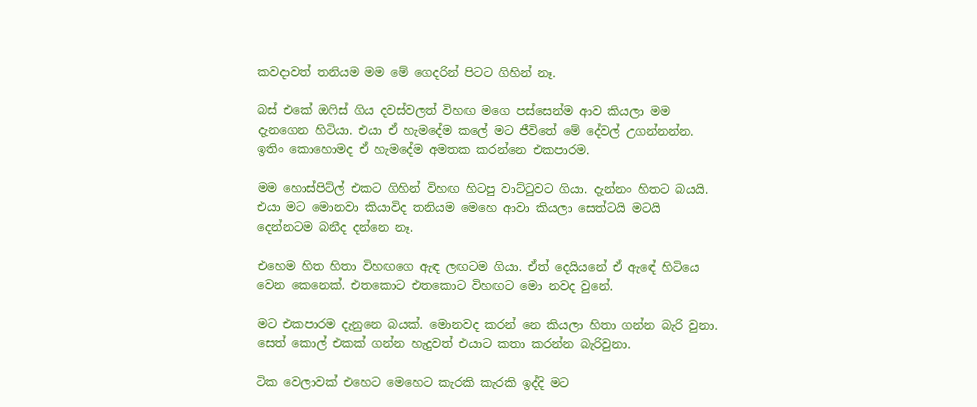කවදාවත් තනියම මම මේ ගෙදරින් පිටට ගිහින් නෑ.

බස් එකේ ඔෆිස් ගිය දවස්වලත් විහඟ මගෙ පස්සෙන්ම ආව කියලා මම දැනගෙන හිටියා. එයා ඒ හැමදේම කලේ මට ජීවිතේ මේ දේවල් උගන්නන්න. ඉතිං කොහොමද ඒ හැමදේම අමතක කරන්නෙ එකපාරම.

මම හොස්පිට්ල් එකට ගිහින් විහඟ හිටපු වාට්ටුවට ගියා. දැන්නං හිතට බයයි. එයා මට මොනවා කියාවිද තනියම මෙහෙ ආවා කියලා සෙත්ටයි මටයි දෙන්නටම බනීද දන්නෙ නෑ.

එහෙම හිත හිතා විහඟගෙ ඇඳ ලඟටම ගියා. ඒත් දෙයියනේ ඒ ඇඳේ හිටියෙ වෙන කෙනෙක්. එතකොට එතකොට විහඟට මො නවද වුනේ.

මට එකපාරම දැනුනෙ බයක්. මොනවද කරන් නෙ කියලා හිතා ගන්න බැරි වුනා. සෙත් කොල් එකක් ගන්න හැදුවත් එයාට කතා කරන්න බැරිවුනා.

ටික වෙලාවක් එහෙට මෙහෙට කැරකි කැරකි ඉද්දි මට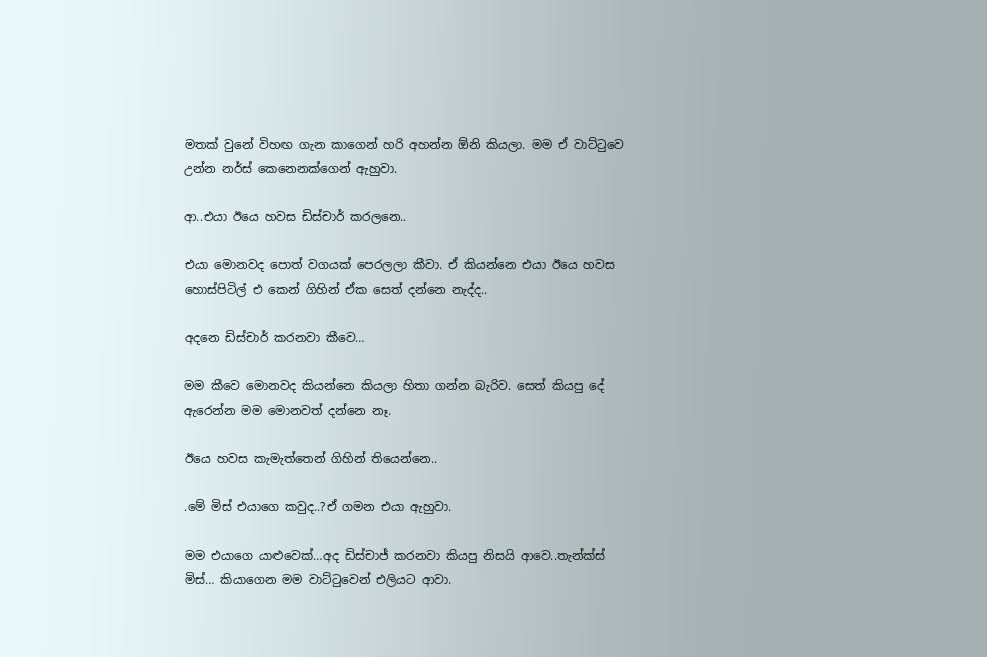මතක් වුනේ විහඟ ගැන කාගෙන් හරි අහන්න ඕනි කියලා. මම ඒ වාට්ටුවෙ උන්න නර්ස් කෙනෙනක්ගෙන් ඇහුවා.

ආ..එයා ඊයෙ හවස ඩිස්චාර් කරලනෙ..

එයා මොනවද පොත් වගයක් පෙරලලා කීවා. ඒ කියන්නෙ එයා ඊයෙ හවස හොස්පිටිල් එ කෙන් ගිහින් ඒක සෙත් දන්නෙ නැද්ද..

අදනෙ ඩිස්චාර් කරනවා කීවෙ…

මම කීවෙ මොනවද කියන්නෙ කියලා හිතා ගන්න බැරිව. සෙත් කියපු දේ ඇරෙන්න මම මොනවත් දන්නෙ නෑ.

ඊයෙ හවස කැමැත්තෙන් ගිහින් තියෙන්නෙ..

.මේ මිස් එයාගෙ කවුද..?ඒ ගමන එයා ඇහුවා.

මම එයාගෙ යාළුවෙක්…අද ඩිස්චාජ් කරනවා කියපු නිසයි ආවෙ..තැන්ක්ස් මිස්… කියාගෙන මම වාට්ටුවෙන් එලියට ආවා.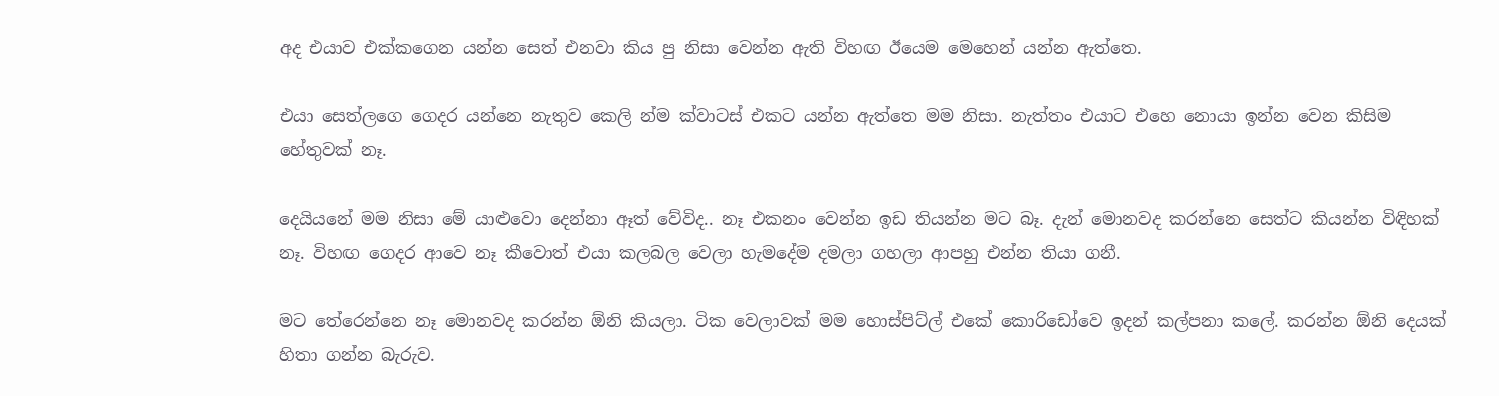අද එයාව එක්කගෙන යන්න සෙත් එනවා කිය පු නිසා වෙන්න ඇති විහඟ ඊයෙම මෙහෙන් යන්න ඇත්තෙ.

එයා සෙත්ලගෙ ගෙදර යන්නෙ නැතුව කෙලි න්ම ක්වාටස් එකට යන්න ඇත්තෙ මම නිසා. නැත්තං එයාට එහෙ නොයා ඉන්න වෙන කිසිම හේතුවක් නෑ.

දෙයියනේ මම නිසා මේ යාළුවො දෙන්නා ඈත් වේවිද.. නෑ එකනං වෙන්න ඉඩ තියන්න මට බෑ. දැන් මොනවද කරන්නෙ සෙත්ට කියන්න විඳිහක් නෑ. විහඟ ගෙදර ආවෙ නෑ කීවොත් එයා කලබල වෙලා හැමදේම දමලා ගහලා ආපහු එන්න තියා ගනී.

මට තේරෙන්නෙ නෑ මොනවද කරන්න ඕනි කියලා. ටික වෙලාවක් මම හොස්පිට්ල් එකේ කොරිඩෝවෙ ඉදන් කල්පනා කලේ. කරන්න ඕනි දෙයක් හිතා ගන්න බැරුව.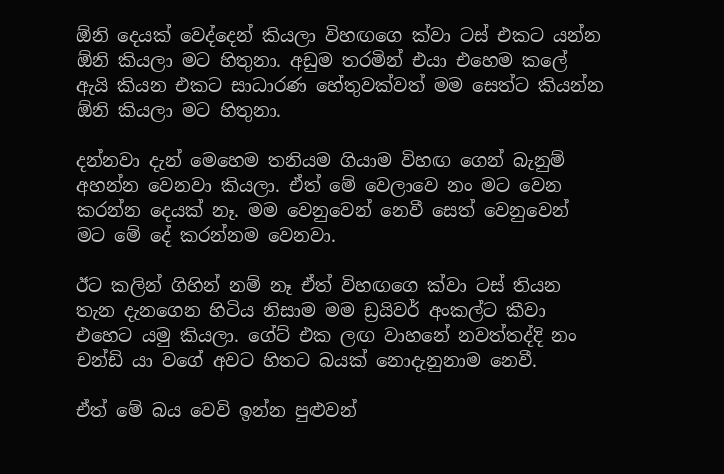ඕනි දෙයක් වෙද්දෙන් කියලා විහඟගෙ ක්වා ටස් එකට යන්න ඕනි කියලා මට හිතුනා. අඩුම තරමින් එයා එහෙම කලේ ඇයි කියන එකට සාධාරණ හේතුවක්වත් මම සෙත්ට කියන්න ඕනි කියලා මට හිතුනා.

දන්නවා දැන් මෙහෙම තනියම ගියාම විහඟ ගෙන් බැනුම් අහන්න වෙනවා කියලා. ඒත් මේ වෙලාවෙ නං මට වෙන කරන්න දෙයක් නෑ. මම වෙනුවෙන් නෙවී සෙත් වෙනුවෙන් මට මේ දේ කරන්නම වෙනවා.

ඊට කලින් ගිහින් නම් නෑ ඒත් විහඟගෙ ක්වා ටස් තියන තැන දැනගෙන හිටිය නිසාම මම ඩ්‍රයිවර් අංකල්ට කීවා එහෙට යමු කියලා. ගේට් එක ලඟ වාහනේ නවත්තද්දි නං චන්ඩි යා වගේ අවට හිතට බයක් නොදැනුනාම නෙවී.

ඒත් මේ බය වෙවි ඉන්න පුළුවන්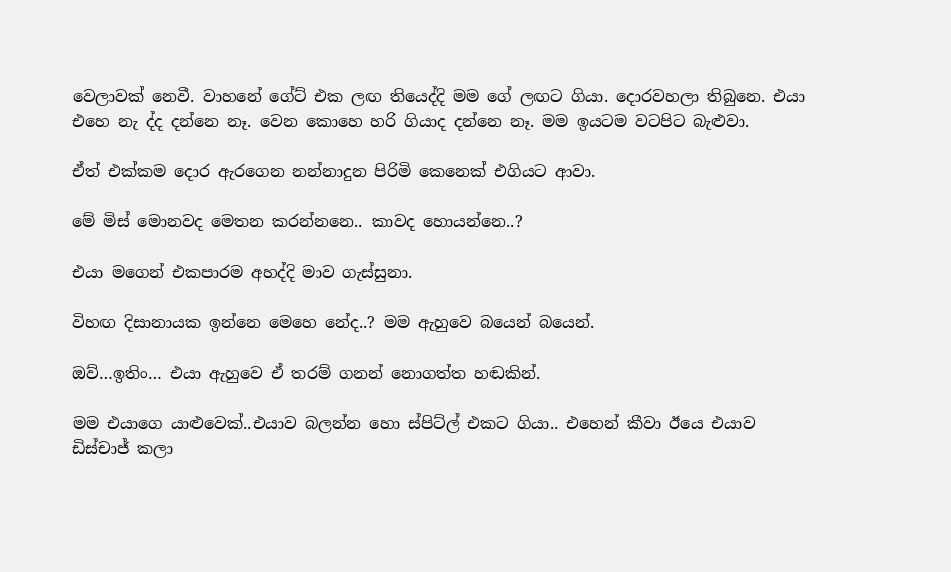වෙලාවක් නෙවී. වාහනේ ගේට් එක ලඟ තියෙද්දි මම ගේ ලඟට ගියා. දොරවහලා තිබුනෙ. එයා එහෙ නැ ද්ද දන්නෙ නෑ. වෙන කොහෙ හරි ගියාද දන්නෙ නෑ. මම ඉයටම වටපිට බැළුවා.

ඒත් එක්කම දොර ඇරගෙන නන්නාදුන පිරිමි කෙනෙක් එගියට ආවා.

මේ මිස් මොනවද මෙතන කරන්නනෙ.. කාවද හොයන්නෙ..?

එයා මගෙන් එකපාරම අහද්දි මාව ගැස්සුනා.

විහඟ දිසානායක ඉන්නෙ මෙහෙ නේද..? මම ඇහුවෙ බයෙන් බයෙන්.

ඔව්…ඉතිං… එයා ඇහුවෙ ඒ තරම් ගනන් නොගත්ත හඬකින්.

මම එයාගෙ යාළුවෙක්..එයාව බලන්න හො ස්පිට්ල් එකට ගියා.. එහෙන් කීවා ඊයෙ එයාව ඩිස්චාජ් කලා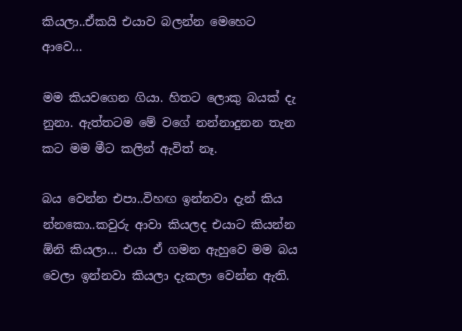කියලා..ඒකයි එයාව බලන්න මෙහෙට ආවෙ…

මම කියවගෙන ගියා. හිතට ලොකු බයක් දැ නුනා. ඇත්තටම මේ වගේ නන්නාදුනන තැන කට මම මීට කලින් ඇවිත් නෑ.

බය වෙන්න එපා..විහඟ ඉන්නවා දැන් කිය න්නකො..කවුරු ආවා කියලද එයාට කියන්න ඕනි කියලා… එයා ඒ ගමන ඇහුවෙ මම බය වෙලා ඉන්නවා කියලා දැකලා වෙන්න ඇති.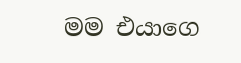මම එයාගෙ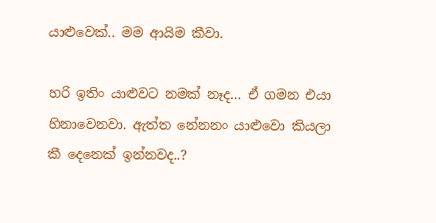යාළුවෙක්.. මම ආයිම කීවා.

හරි ඉතිං යාළුවට නමක් නෑද… ඒ ගමන එයා හිනාවෙනවා. ඇත්ත නේනනං යාළුවො කියලා කී දෙනෙක් ඉන්නවද..?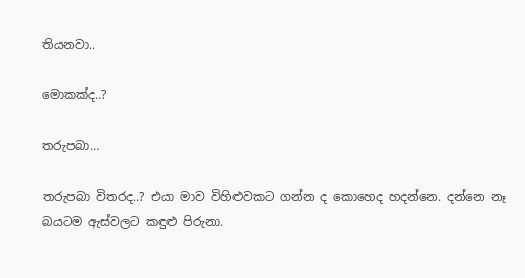තියනවා..

මොකක්ද..?

තරුපබා…

තරුපබා විතරද..? එයා මාව විහිළුවකට ගන්න ද කොහෙද හදන්නෙ. දන්නෙ නෑ බයටම ඇස්වලට කඳුළු පිරුනා.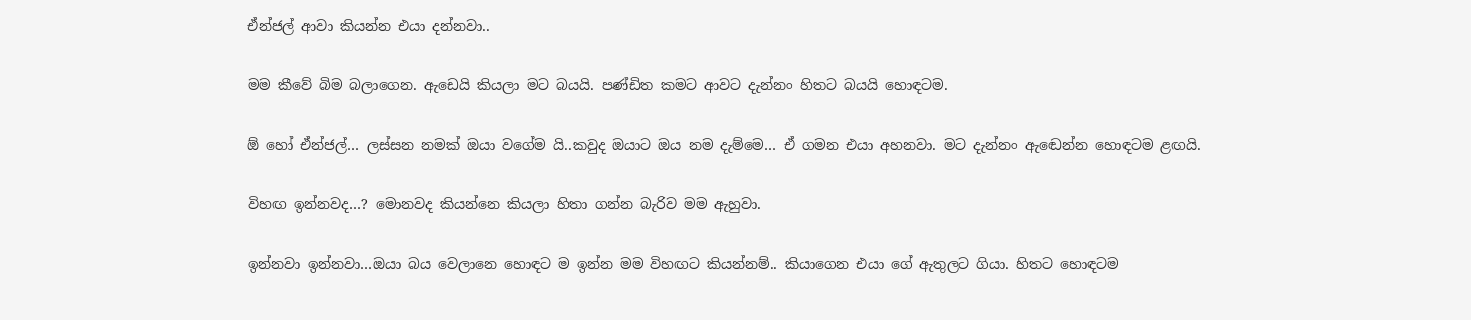ඒන්ජල් ආවා කියන්න එයා දන්නවා..

මම කීවේ බිම බලාගෙන. ඇඩෙයි කියලා මට බයයි. පණ්ඩිත කමට ආවට දැන්නං හිතට බයයි හොඳටම.

ඕ හෝ ඒන්ජල්… ලස්සන නමක් ඔයා වගේම යි..කවුද ඔයාට ඔය නම දැම්මෙ… ඒ ගමන එයා අහනවා. මට දැන්නං ඇඬෙන්න හොඳටම ළඟයි.

විහඟ ඉන්නවද…? මොනවද කියන්නෙ කියලා හිතා ගන්න බැරිව මම ඇහුවා.

ඉන්නවා ඉන්නවා…ඔයා බය වෙලානෙ හොඳට ම ඉන්න මම විහඟට කියන්නම්.. කියාගෙන එයා ගේ ඇතුලට ගියා. හිතට හොඳටම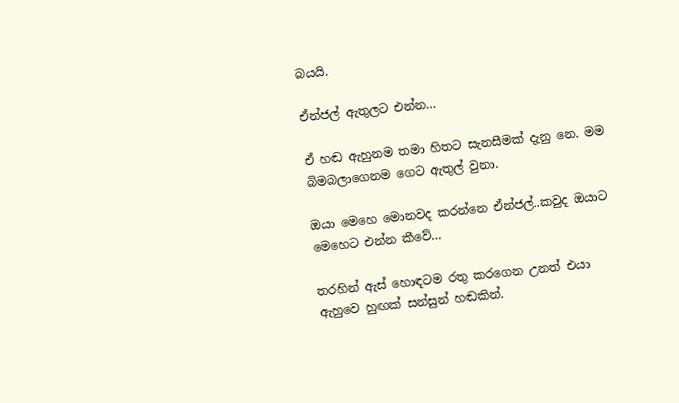බයයි.

ඒන්ජල් ඇතුලට එන්න…

ඒ හඬ ඇහුනම තමා හිතට සැනසීමක් දැනු නෙ. මම බිමබලාගෙනම ගෙට ඇතුල් වුනා.

ඔයා මෙහෙ මොනවද කරන්නෙ ඒන්ජල්..කවුද ඔයාට මෙහෙට එන්න කීවේ…

තරහින් ඇස් හොඳටම රතු කරගෙන උනත් එයා ඇහුවෙ හුඟක් සන්සුන් හඬකින්.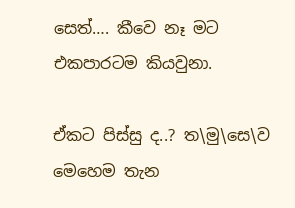සෙත්…. කීවෙ නෑ මට එකපාරටම කියවුනා.

ඒකට පිස්සු ද..? ත\මු\සෙ\ව මෙහෙම තැන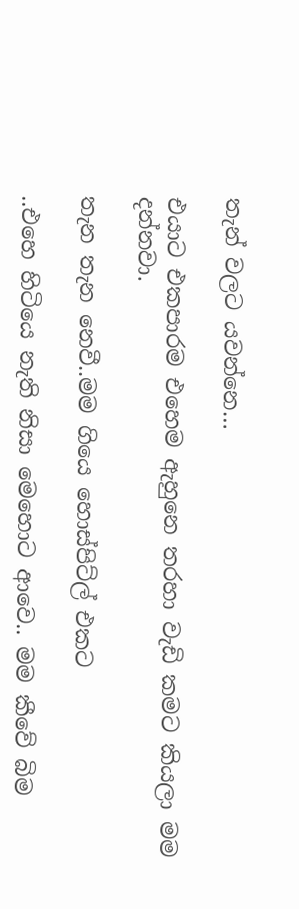තැන් වලට යවන්නෙ…

එයාට එකපාරම එහෙම ඇහුනෙ තරහා වැඩි කමට කියලා මම දන්නවා.

තැන තැන නෙවී..මම ගියෙ හොස්පිට්ල් එකට

..එහෙ හිටියෙ නැති නිසා මෙහොට ආවෙ.. මම කීවේ බිම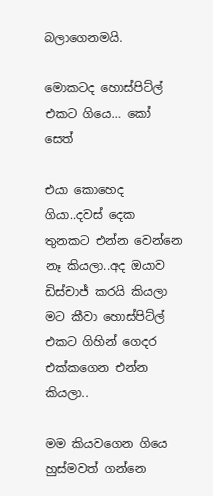බලාගෙනමයි.

මොකටද හොස්පිට්ල් එකට ගියෙ… කෝ සෙත්

එයා කොහෙද ගියා..දවස් දෙක තුනකට එන්න වෙන්නෙ නෑ කියලා..අද ඔයාව ඩිස්චාජ් කරයි කියලා මට කීවා හොස්පිට්ල් එකට ගිහින් ගෙදර එක්කගෙන එන්න කියලා..

මම කියවගෙන ගියෙ හුස්මවත් ගන්නෙ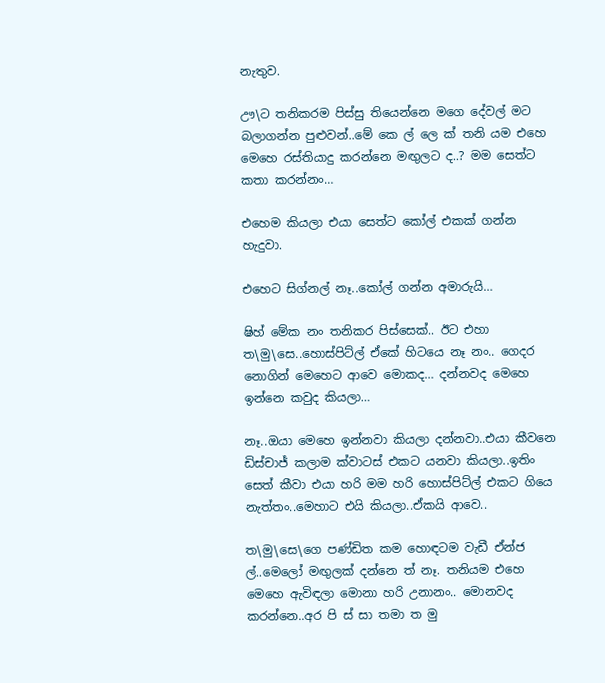නැතුව.

ඌ\ට තනිකරම පිස්සු තියෙන්නෙ මගෙ දේවල් මට බලාගන්න පුළුවන්..මේ කෙ ල් ලෙ ක් තනි යම එහෙ මෙහෙ රස්තියාදු කරන්නෙ මඟුලට ද..? මම සෙත්ට කතා කරන්නං…

එහෙම කියලා එයා සෙත්ට කෝල් එකක් ගන්න හැදුවා.

එහෙට සිග්නල් නෑ..කෝල් ගන්න අමාරුයි…

ෂිහ් මේක නං තනිකර පිස්සෙක්.. ඊට එහා ත\මු\සෙ..හොස්පිට්ල් ඒකේ හිටයෙ නෑ නං.. ගෙදර නොගින් මෙහෙට ආවෙ මොකද… දන්නවද මෙහෙ ඉන්නෙ කවුද කියලා…

නෑ..ඔයා මෙහෙ ඉන්නවා කියලා දන්නවා..එයා කීවනෙ ඩිස්චාජ් කලාම ක්වාටස් එකට යනවා කියලා..ඉතිං සෙත් කීවා එයා හරි මම හරි හොස්පිට්ල් එකට ගියෙ නැත්තං..මෙහාට එයි කියලා..ඒකයි ආවෙ..

ත\මු\සෙ\ගෙ පණ්ඩිත කම හොඳටම වැඩී ඒන්ජ ල්..මෙලෝ මඟුලක් දන්නෙ ත් නෑ. තනියම එහෙ මෙහෙ ඇවිඳලා මොනා හරි උනානං.. මොනවද කරන්නෙ..අර පි ස් සා තමා ත මු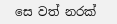සෙ වත් නරක්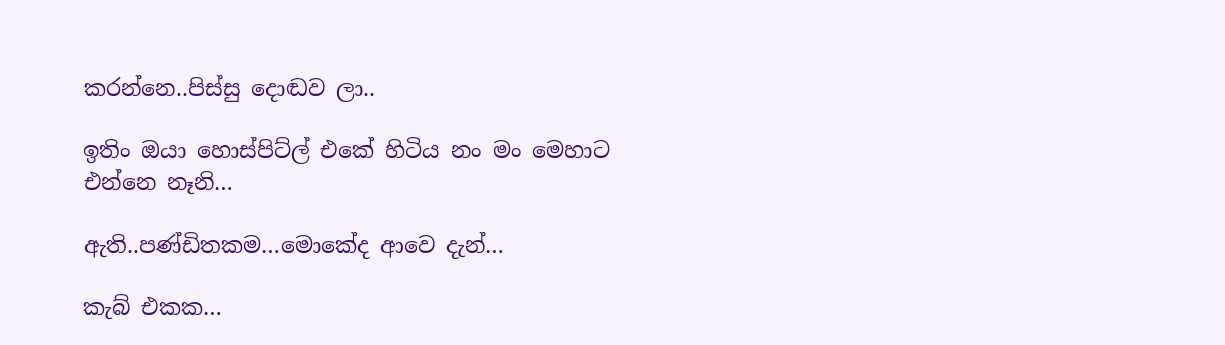කරන්නෙ..පිස්සු දොඬව ලා..

ඉතිං ඔයා හොස්පිට්ල් එකේ හිටිය නං මං මෙහාට එන්නෙ නෑනි…

ඇති..පණ්ඩිතකම…මොකේද ආවෙ දැන්…

කැබ් එකක…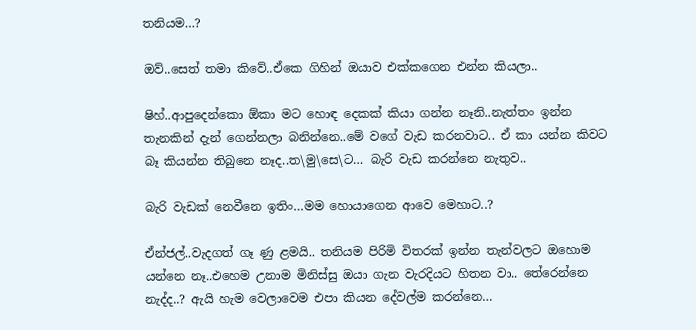තනියම…?

ඔව්..සෙත් තමා කිවේ..ඒකෙ ගිහින් ඔයාව එක්කගෙන එන්න කියලා..

ෂිහ්..ආපුදෙන්කො ඕකා මට හොඳ දෙකක් කියා ගන්න නෑනි..නැත්තං ඉන්න තැනකින් දැන් ගෙන්නලා බනින්නෙ..මේ වගේ වැඩ කරනවාට.. ඒ කා යන්න කිවට බෑ කියන්න තිබුනෙ නෑද..ත\මු\සෙ\ට… බැරි වැඩ කරන්නෙ නැතුව..

බැරි වැඩක් නෙවීනෙ ඉතිං…මම හොයාගෙන ආවෙ මෙහාට..?

ඒන්ජල්..වැදගත් ගෑ ණු ළමයි.. තනියම පිරිමි විතරක් ඉන්න තැන්වලට ඔහොම යන්නෙ නෑ..එහෙම උනාම මිනිස්සු ඔයා ගැන වැරදියට හිතන වා.. තේරෙන්නෙ නැද්ද..? ඇයි හැම වෙලාවෙම එපා කියන දේවල්ම කරන්නෙ…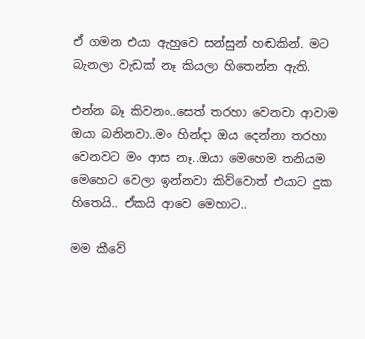ඒ ගමන එයා ඇහුවෙ සන්සුන් හඬකින්. මට බැනලා වැඩක් නෑ කියලා හිතෙන්න ඇති.

එන්න බෑ කිවනං..සෙත් තරහා වෙනවා ආවාම ඔයා බනිනවා..මං හින්දා ඔය දෙන්නා තරහා වෙනවට මං ආස නෑ..ඔයා මෙහෙම තනියම මෙහෙට වෙලා ඉන්නවා කිව්වොත් එයාට දුක හිතෙයි.. ඒකයි ආවෙ මෙහාට..

මම කීවේ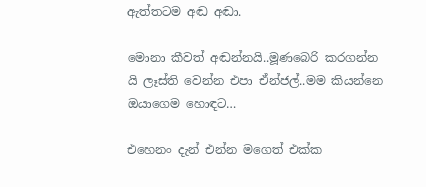ඇත්තටම අඬ අඬා.

මොනා කීවත් අඬන්නයි..මූණබෙරි කරගන්න යි ලෑස්ති වෙන්න එපා ඒන්ජල්..මම කියන්නෙ ඔයාගෙම හොඳට…

එහෙනං දැන් එන්න මගෙත් එක්ක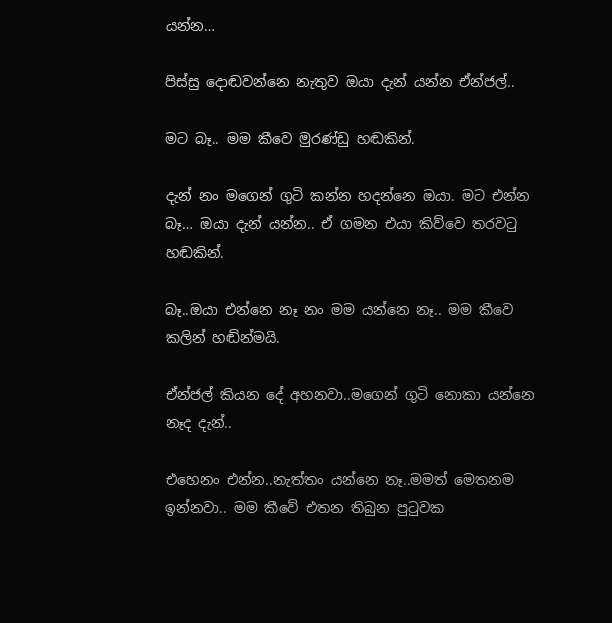යන්න…

පිස්සු දොඬවන්නෙ නැතුව ඔයා දැන් යන්න ඒන්ජල්..

මට බෑ.. මම කීවෙ මුරණ්ඩු හඬකින්.

දැන් නං මගෙන් ගුටි කන්න හදන්නෙ ඔයා. මට එන්න බෑ… ඔයා දැන් යන්න.. ඒ ගමන එයා කිව්වෙ තරවටු හඬකින්.

බෑ..ඔයා එන්නෙ නෑ නං මම යන්නෙ නෑ.. මම කීවෙ කලින් හඬින්මයි.

ඒන්ජල් කියන දේ අහනවා..මගෙන් ගුටි නොකා යන්නෙ නෑද දැන්..

එහෙනං එන්න..නැත්තං යන්නෙ නෑ..මමත් මෙතනම ඉන්නවා.. මම කීවේ එතන තිබුන පුටුවක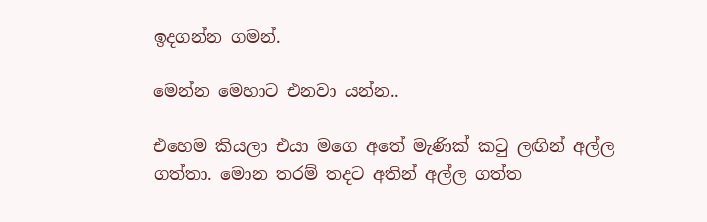ඉදගන්න ගමන්.

මෙන්න මෙහාට එනවා යන්න..

එහෙම කියලා එයා මගෙ අතේ මැණික් කටු ලඟින් අල්ල ගත්තා. මොන තරම් තදට අතින් අල්ල ගත්ත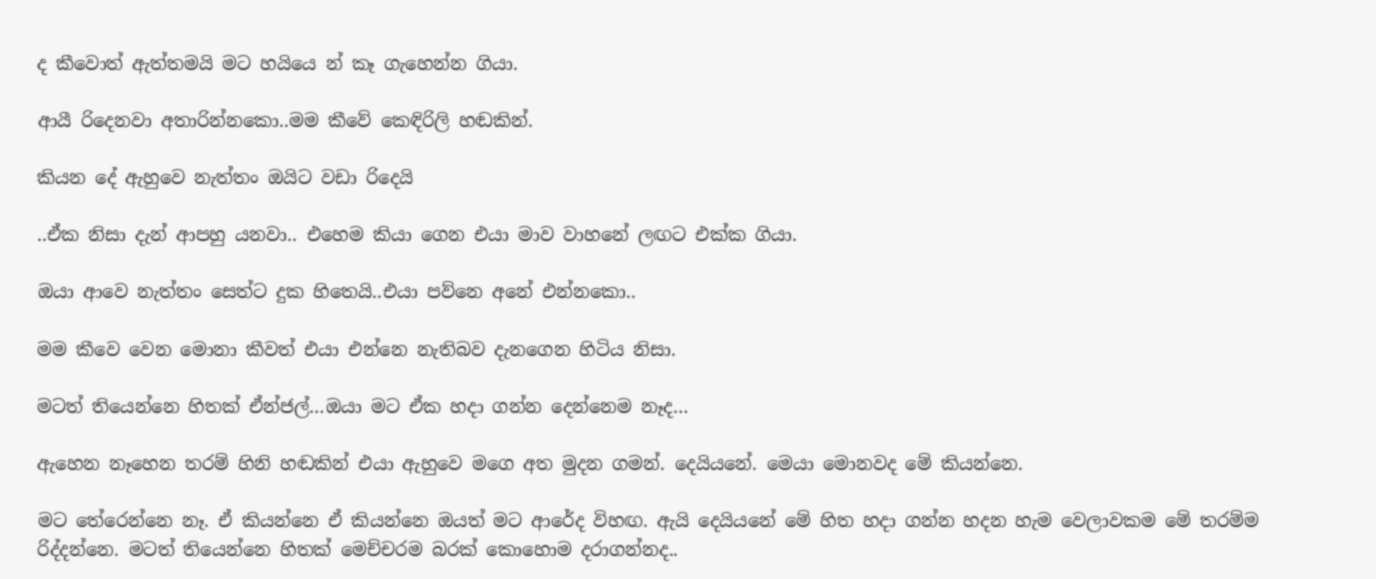ද කීවොත් ඇත්තමයි මට හයියෙ න් කෑ ගැහෙන්න ගියා.

ආයී රිදෙනවා අතාරින්නකො..මම කීවේ කෙඳිරිලි හඬකින්.

කියන දේ ඇහුවෙ නැත්තං ඔයිට වඩා රිදෙයි

..ඒක නිසා දැන් ආපහු යනවා.. එහෙම කියා ගෙන එයා මාව වාහනේ ලඟට එක්ක ගියා.

ඔයා ආවෙ නැත්තං සෙත්ට දුක හිතෙයි..එයා පව්නෙ අනේ එන්නකො..

මම කීවෙ වෙන මොනා කීවත් එයා එන්නෙ නැතිබව දැනගෙන හිටිය නිසා.

මටත් තියෙන්නෙ හිතක් ඒන්ජල්…ඔයා මට ඒක හදා ගන්න දෙන්නෙම නෑද…

ඇහෙන නෑහෙන තරම් හිනි හඬකින් එයා ඇහුවෙ මගෙ අත මුදන ගමන්. දෙයියනේ. මෙයා මොනවද මේ කියන්නෙ.

මට තේරෙන්නෙ නෑ. ඒ කියන්නෙ ඒ කියන්නෙ ඔයත් මට ආරේද විහඟ. ඇයි දෙයියනේ මේ හිත හදා ගන්න හදන හැම වෙලාවකම මේ තරම්ම රිද්දන්නෙ. මටත් තියෙන්නෙ හිතක් මෙච්චරම බරක් කොහොම දරාගන්නද..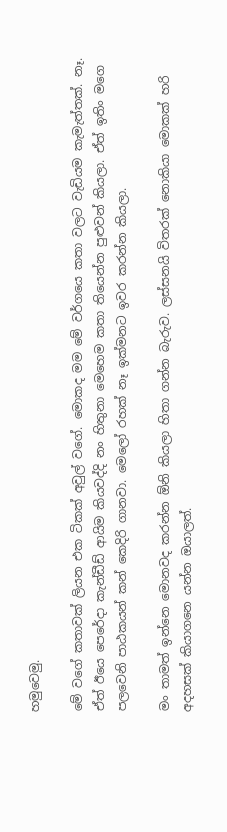හමුවෙමු.

මේ වගේ කතාවක් ලියන එක ටිකක් අවුල් වගේ. මොකද මම මේ වර්ගයෙ කතා වලට වැඩියම කැමැත්තක්. නෑ. ඒත් ඊයෙ පෙරේදා කැන්ඩීඩ් ආයිම කියවද්දි නං හිතුනා මෙහෙම කතා තියෙන්න පුළුවන් කියලා. ඒත් ඉතිං මගෙ පලවෙනි පාඨකයන් කන් කෙදිරි ගානවා. මෙලෝ රහක් නෑ ඉක්මනට ඉවර කරන්න කියලා.

මං තාමත් ඉන්නෙ මොනවද කරන්න ඕනි කියලා හිතා ගන්න බැරුව. ලස්සනයි විතරක් නොකියා මොකක් හරි අදහසක් කියාගනෙ යන්න ඔයාලත්.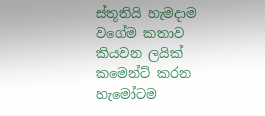ස්තූතියි හැමදාම වගේම කතාව කියවන ලයික් කමෙන්ට් කරන හැමෝටම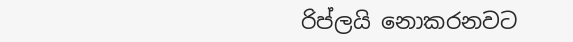රිප්ලයි නොකරනවට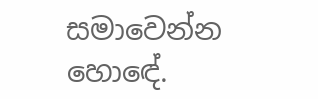සමාවෙන්න හොඳේ.